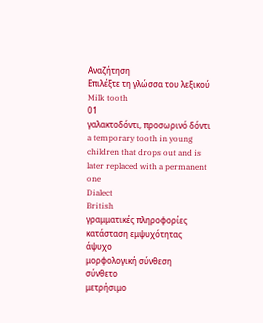Αναζήτηση
Επιλέξτε τη γλώσσα του λεξικού
Milk tooth
01
γαλακτοδόντι, προσωρινό δόντι
a temporary tooth in young children that drops out and is later replaced with a permanent one
Dialect
British
γραμματικές πληροφορίες
κατάσταση εμψυχότητας
άψυχο
μορφολογική σύνθεση
σύνθετο
μετρήσιμο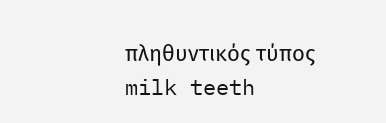πληθυντικός τύπος
milk teeth